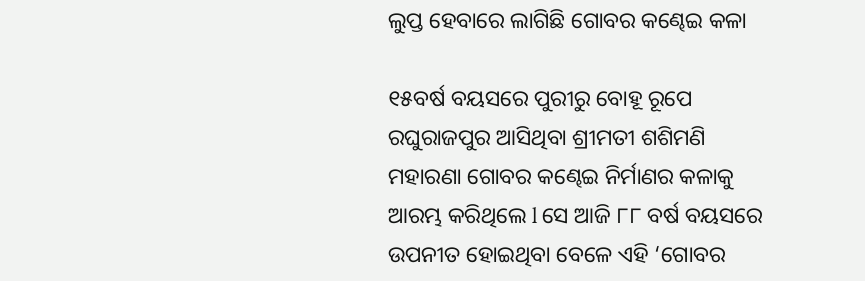ଲୁପ୍ତ ହେବାରେ ଲାଗିଛି ଗୋବର କଣ୍ଢେଇ କଳା

୧୫ବର୍ଷ ବୟସରେ ପୁରୀରୁ ବୋହୂ ରୂପେ ରଘୁରାଜପୁର ଆସିଥିବା ଶ୍ରୀମତୀ ଶଶିମଣି ମହାରଣା ଗୋବର କଣ୍ଢେଇ ନିର୍ମାଣର କଳାକୁ ଆରମ୍ଭ କରିଥିଲେ l ସେ ଆଜି ୮୮ ବର୍ଷ ବୟସରେ ଉପନୀତ ହୋଇଥିବା ବେଳେ ଏହି ‘ଗୋବର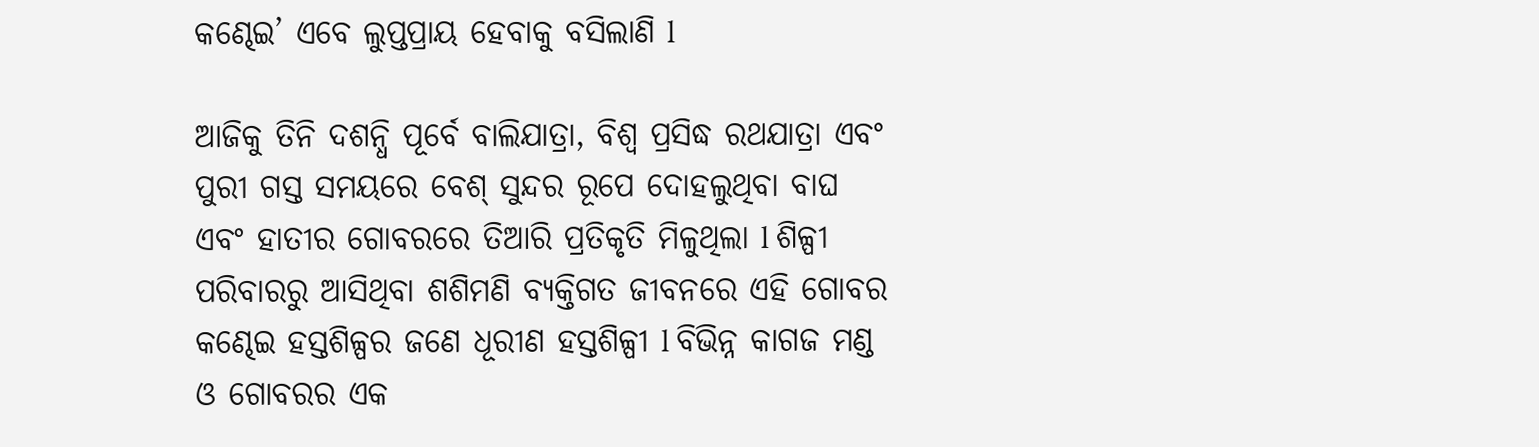କଣ୍ଢେଇ’ ଏବେ ଲୁପ୍ତପ୍ରାୟ ହେବାକୁ ବସିଲାଣି l

ଆଜିକୁ ତିନି ଦଶନ୍ଧି ପୂର୍ବେ ବାଲିଯାତ୍ରା, ବିଶ୍ୱ ପ୍ରସିଦ୍ଧ ରଥଯାତ୍ରା ଏବଂ ପୁରୀ ଗସ୍ତ ସମୟରେ ବେଶ୍ ସୁନ୍ଦର ରୂପେ ଦୋହଲୁଥିବା ବାଘ ଏବଂ ହାତୀର ଗୋବରରେ ତିଆରି ପ୍ରତିକୃତି ମିଳୁଥିଲା l ଶିଳ୍ପୀ ପରିବାରରୁ ଆସିଥିବା ଶଶିମଣି ବ୍ୟକ୍ତିଗତ ଜୀବନରେ ଏହି ଗୋବର କଣ୍ଢେଇ ହସ୍ତଶିଳ୍ପର ଜଣେ ଧୂରୀଣ ହସ୍ତଶିଳ୍ପୀ l ବିଭିନ୍ନ କାଗଜ ମଣ୍ଡ ଓ ଗୋବରର ଏକ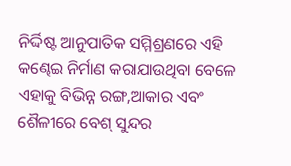ନିର୍ଦ୍ଦିଷ୍ଟ ଆନୁପାତିକ ସମ୍ମିଶ୍ରଣରେ ଏହି କଣ୍ଢେଇ ନିର୍ମାଣ କରାଯାଉଥିବା ବେଳେ ଏହାକୁ ବିଭିନ୍ନ ରଙ୍ଗ,ଆକାର ଏବଂ ଶୈଳୀରେ ବେଶ୍ ସୁନ୍ଦର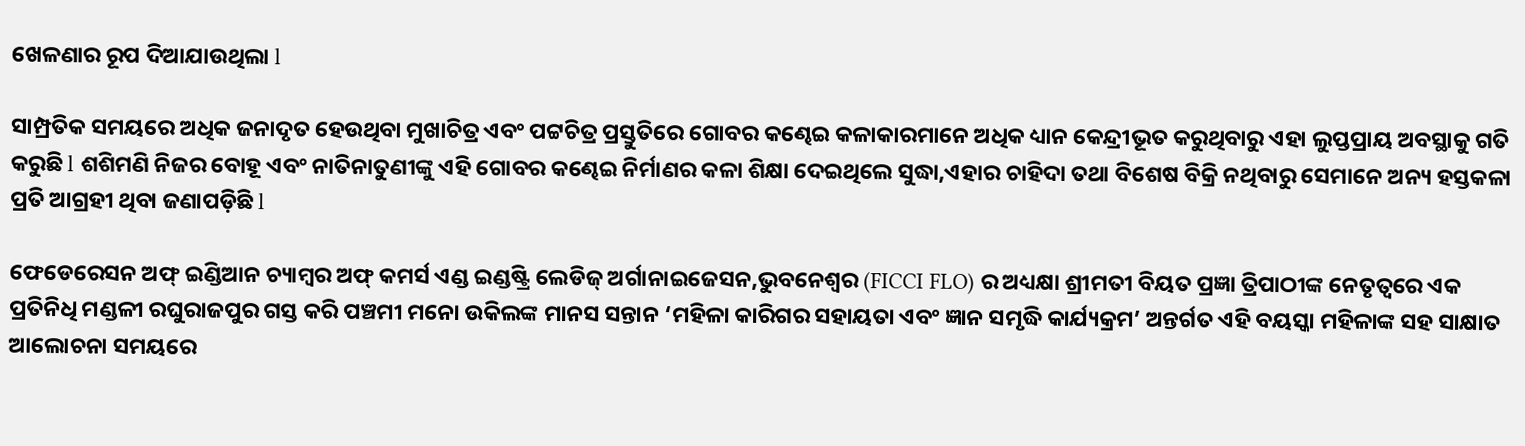ଖେଳଣାର ରୂପ ଦିଆଯାଉଥିଲା l

ସାମ୍ପ୍ରତିକ ସମୟରେ ଅଧିକ ଜନାଦୃତ ହେଉଥିବା ମୁଖାଚିତ୍ର ଏବଂ ପଟ୍ଟଚିତ୍ର ପ୍ରସ୍ତୁତିରେ ଗୋବର କଣ୍ଢେଇ କଳାକାରମାନେ ଅଧିକ ଧ୍ୟାନ କେନ୍ଦ୍ରୀଭୂତ କରୁଥିବାରୁ ଏହା ଲୁପ୍ତପ୍ରାୟ ଅବସ୍ଥାକୁ ଗତି କରୁଛି l ଶଶିମଣି ନିଜର ବୋହୂ ଏବଂ ନାତିନାତୁଣୀଙ୍କୁ ଏହି ଗୋବର କଣ୍ଢେଇ ନିର୍ମାଣର କଳା ଶିକ୍ଷା ଦେଇଥିଲେ ସୁଦ୍ଧା,ଏହାର ଚାହିଦା ତଥା ବିଶେଷ ବିକ୍ରି ନଥିବାରୁ ସେମାନେ ଅନ୍ୟ ହସ୍ତକଳା ପ୍ରତି ଆଗ୍ରହୀ ଥିବା ଜଣାପଡ଼ିଛି l

ଫେଡେରେସନ ଅଫ୍ ଇଣ୍ଡିଆନ ଚ୍ୟାମ୍ବର ଅଫ୍ କମର୍ସ ଏଣ୍ଡ ଇଣ୍ଡଷ୍ଟ୍ରି ଲେଡିଜ୍ ଅର୍ଗାନାଇଜେସନ,ଭୁବନେଶ୍ବର (FICCI FLO) ର ଅଧ୍ୟକ୍ଷା ଶ୍ରୀମତୀ ବିୟତ ପ୍ରଜ୍ଞା ତ୍ରିପାଠୀଙ୍କ ନେତୃତ୍ୱରେ ଏକ ପ୍ରତିନିଧି ମଣ୍ଡଳୀ ରଘୁରାଜପୁର ଗସ୍ତ କରି ପଞ୍ଚମୀ ମନୋ ଉକିଲଙ୍କ ମାନସ ସନ୍ତାନ ‘ମହିଳା କାରିଗର ସହାୟତା ଏବଂ ଜ୍ଞାନ ସମୃଦ୍ଧି କାର୍ଯ୍ୟକ୍ରମ’ ଅନ୍ତର୍ଗତ ଏହି ବୟସ୍କା ମହିଳାଙ୍କ ସହ ସାକ୍ଷାତ ଆଲୋଚନା ସମୟରେ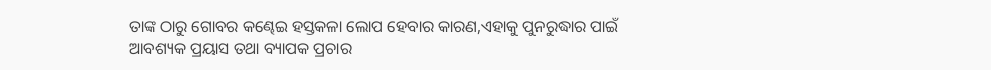ତାଙ୍କ ଠାରୁ ଗୋବର କଣ୍ଢେଇ ହସ୍ତକଳା ଲୋପ ହେବାର କାରଣ,ଏହାକୁ ପୁନରୁଦ୍ଧାର ପାଇଁ ଆବଶ୍ୟକ ପ୍ରୟାସ ତଥା ବ୍ୟାପକ ପ୍ରଚାର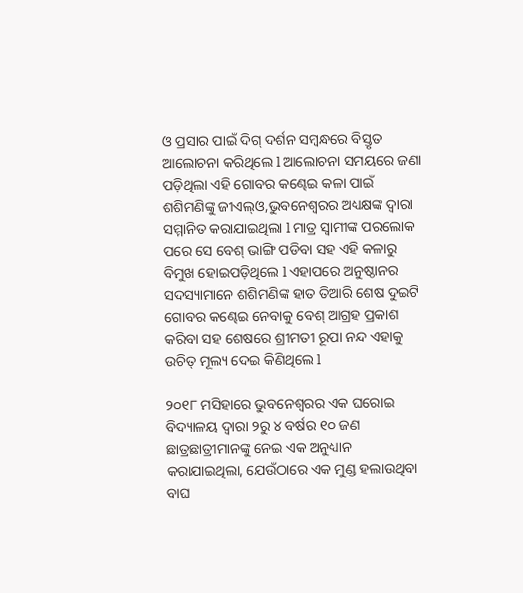ଓ ପ୍ରସାର ପାଇଁ ଦିଗ୍ ଦର୍ଶନ ସମ୍ଵନ୍ଧରେ ବିସ୍ତୃତ ଆଲୋଚନା କରିଥିଲେ l ଆଲୋଚନା ସମୟରେ ଜଣା ପଡ଼ିଥିଲା ଏହି ଗୋବର କଣ୍ଢେଇ କଳା ପାଇଁ ଶଶିମଣିଙ୍କୁ ଜୀଏଲ୍ଓ,ଭୁବନେଶ୍ବରର ଅଧ୍ୟକ୍ଷଙ୍କ ଦ୍ଵାରା ସମ୍ମାନିତ କରାଯାଇଥିଲା l ମାତ୍ର ସ୍ୱାମୀଙ୍କ ପରଲୋକ ପରେ ସେ ବେଶ୍ ଭାଙ୍ଗି ପଡିବା ସହ ଏହି କଳାରୁ ବିମୁଖ ହୋଇପଡ଼ିଥିଲେ l ଏହାପରେ ଅନୁଷ୍ଠାନର ସଦସ୍ୟାମାନେ ଶଶିମଣିଙ୍କ ହାତ ତିଆରି ଶେଷ ଦୁଇଟି ଗୋବର କଣ୍ଢେଇ ନେବାକୁ ବେଶ୍ ଆଗ୍ରହ ପ୍ରକାଶ କରିବା ସହ ଶେଷରେ ଶ୍ରୀମତୀ ରୂପା ନନ୍ଦ ଏହାକୁ ଉଚିତ୍ ମୂଲ୍ୟ ଦେଇ କିଣିଥିଲେ l

୨୦୧୮ ମସିହାରେ ଭୁବନେଶ୍ଵରର ଏକ ଘରୋଇ ବିଦ୍ୟାଳୟ ଦ୍ଵାରା ୨ରୁ ୪ ବର୍ଷର ୧୦ ଜଣ ଛାତ୍ରଛାତ୍ରୀମାନଙ୍କୁ ନେଇ ଏକ ଅନୁଧ୍ୟାନ କରାଯାଇଥିଲା, ଯେଉଁଠାରେ ଏକ ମୁଣ୍ଡ ହଲାଉଥିବା ବାଘ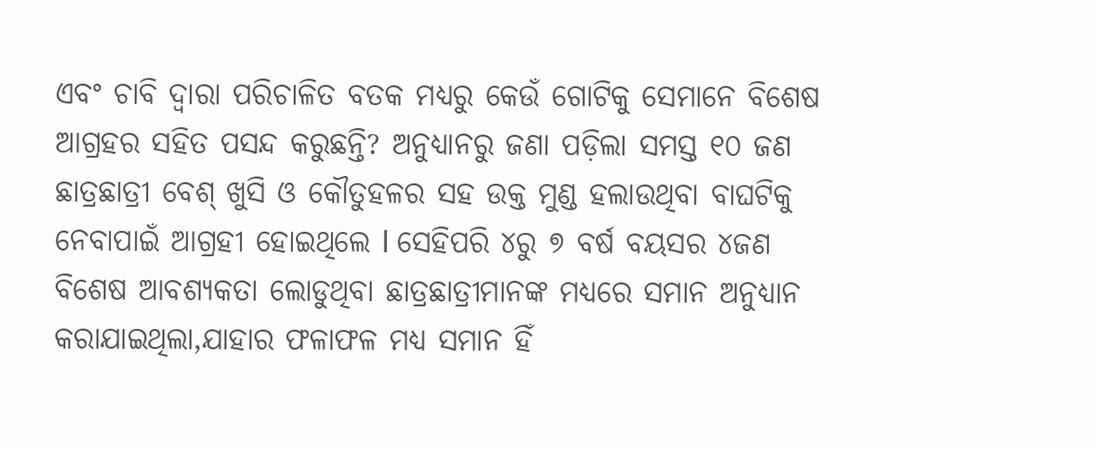ଏବଂ ଚାବି ଦ୍ଵାରା ପରିଚାଳିତ ବତକ ମଧ୍ୟରୁ କେଉଁ ଗୋଟିକୁ ସେମାନେ ବିଶେଷ ଆଗ୍ରହର ସହିତ ପସନ୍ଦ କରୁଛନ୍ତି? ଅନୁଧ୍ୟାନରୁ ଜଣା ପଡ଼ିଲା ସମସ୍ତ ୧୦ ଜଣ ଛାତ୍ରଛାତ୍ରୀ ବେଶ୍ ଖୁସି ଓ କୌତୁହଳର ସହ ଉକ୍ତ ମୁଣ୍ଡ ହଲାଉଥିବା ବାଘଟିକୁ ନେବାପାଇଁ ଆଗ୍ରହୀ ହୋଇଥିଲେ l ସେହିପରି ୪ରୁ ୭ ବର୍ଷ ବୟସର ୪ଜଣ ବିଶେଷ ଆବଶ୍ୟକତା ଲୋଡୁଥିବା ଛାତ୍ରଛାତ୍ରୀମାନଙ୍କ ମଧ୍ୟରେ ସମାନ ଅନୁଧ୍ୟାନ କରାଯାଇଥିଲା,ଯାହାର ଫଳାଫଳ ମଧ୍ଯ ସମାନ ହିଁ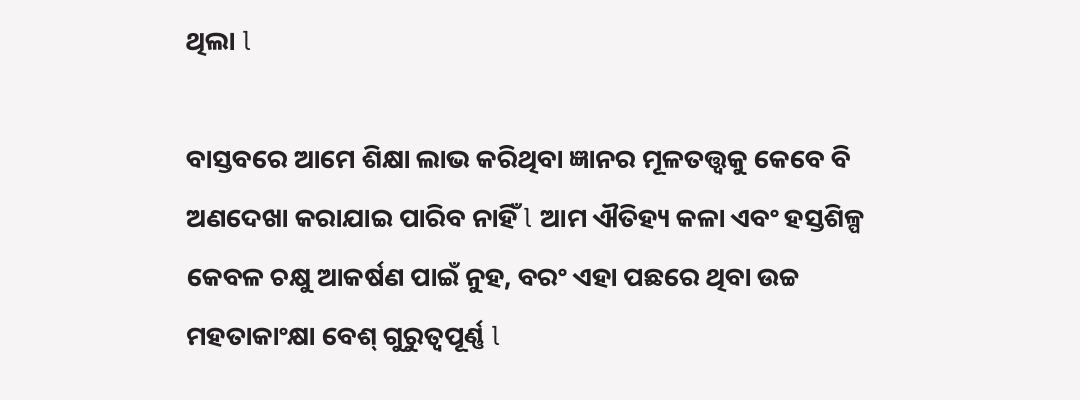ଥିଲା l

ବାସ୍ତବରେ ଆମେ ଶିକ୍ଷା ଲାଭ କରିଥିବା ଜ୍ଞାନର ମୂଳତତ୍ତ୍ଵକୁ କେବେ ବି ଅଣଦେଖା କରାଯାଇ ପାରିବ ନାହିଁ l ଆମ ଐତିହ୍ୟ କଳା ଏବଂ ହସ୍ତଶିଳ୍ପ କେବଳ ଚକ୍ଷୁ ଆକର୍ଷଣ ପାଇଁ ନୁହ, ବରଂ ଏହା ପଛରେ ଥିବା ଉଚ୍ଚ ମହତାକାଂକ୍ଷା ବେଶ୍ ଗୁରୁତ୍ୱପୂର୍ଣ୍ଣ l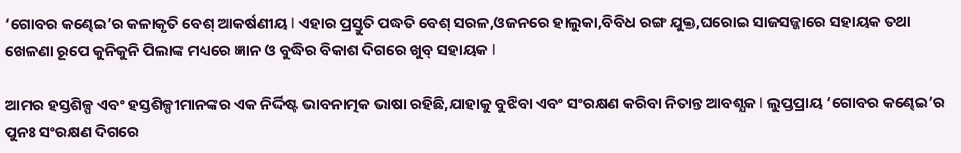‘ଗୋବର କଣ୍ଢେଇ’ର କଳାକୃତି ବେଶ୍ ଆକର୍ଷଣୀୟ l ଏହାର ପ୍ରସ୍ତୁତି ପଦ୍ଧତି ବେଶ୍ ସରଳ,ଓଜନରେ ହାଲୁକା,ବିବିଧ ରଙ୍ଗ ଯୁକ୍ତ,ଘରୋଇ ସାଜସଜ୍ଜାରେ ସହାୟକ ତଥା ଖେଳଣା ରୂପେ କୁନିକୁନି ପିଲାଙ୍କ ମଧ୍ୟରେ ଜ୍ଞାନ ଓ ବୁଦ୍ଧିର ବିକାଶ ଦିଗରେ ଖୁବ୍ ସହାୟକ l

ଆମର ହସ୍ତଶିଳ୍ପ ଏବଂ ହସ୍ତଶିଳ୍ପୀମାନଙ୍କର ଏକ ନିର୍ଦ୍ଦିଷ୍ଟ ଭାବନାତ୍ମକ ଭାଷା ରହିଛି,ଯାହାକୁ ବୁଝିବା ଏବଂ ସଂରକ୍ଷଣ କରିବା ନିତାନ୍ତ ଆବଶ୍ଯକ l ଲୁପ୍ତପ୍ରାୟ ‘ଗୋବର କଣ୍ଢେଇ’ର ପୁନଃ ସଂରକ୍ଷଣ ଦିଗରେ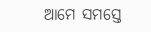ଆମେ ସମସ୍ତେ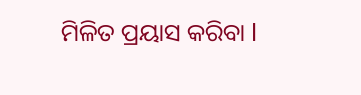ମିଳିତ ପ୍ରୟାସ କରିବା l